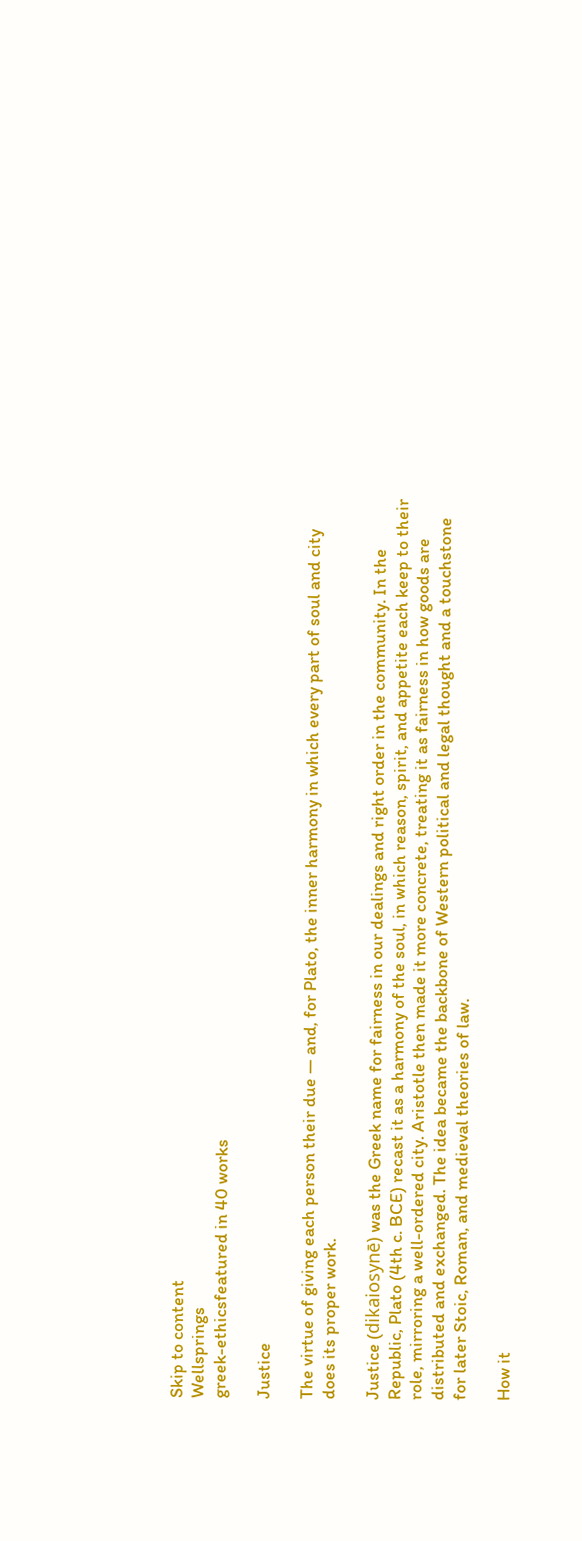Skip to content
Wellsprings
greek-ethicsfeatured in 40 works

Justice

The virtue of giving each person their due — and, for Plato, the inner harmony in which every part of soul and city does its proper work.

Justice (dikaiosynē) was the Greek name for fairness in our dealings and right order in the community. In the Republic, Plato (4th c. BCE) recast it as a harmony of the soul, in which reason, spirit, and appetite each keep to their role, mirroring a well-ordered city. Aristotle then made it more concrete, treating it as fairness in how goods are distributed and exchanged. The idea became the backbone of Western political and legal thought and a touchstone for later Stoic, Roman, and medieval theories of law.

How it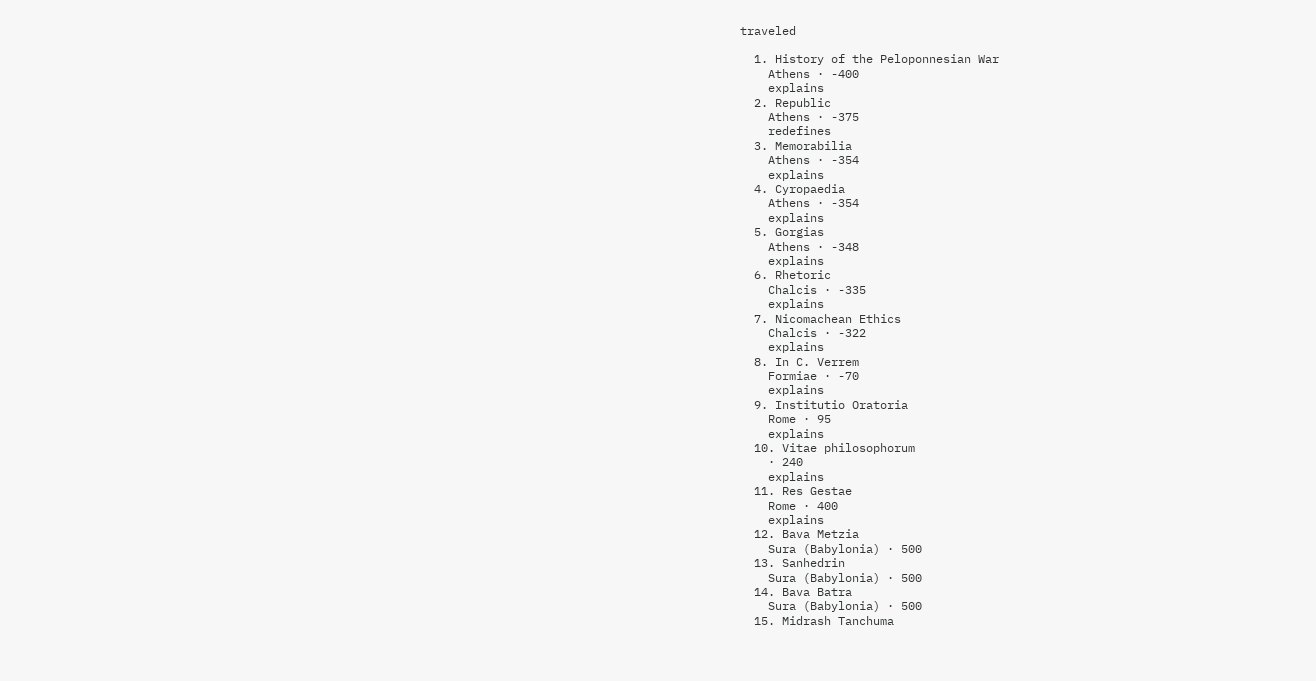traveled

  1. History of the Peloponnesian War
    Athens · -400
    explains
  2. Republic
    Athens · -375
    redefines
  3. Memorabilia
    Athens · -354
    explains
  4. Cyropaedia
    Athens · -354
    explains
  5. Gorgias
    Athens · -348
    explains
  6. Rhetoric
    Chalcis · -335
    explains
  7. Nicomachean Ethics
    Chalcis · -322
    explains
  8. In C. Verrem
    Formiae · -70
    explains
  9. Institutio Oratoria
    Rome · 95
    explains
  10. Vitae philosophorum
    · 240
    explains
  11. Res Gestae
    Rome · 400
    explains
  12. Bava Metzia
    Sura (Babylonia) · 500
  13. Sanhedrin
    Sura (Babylonia) · 500
  14. Bava Batra
    Sura (Babylonia) · 500
  15. Midrash Tanchuma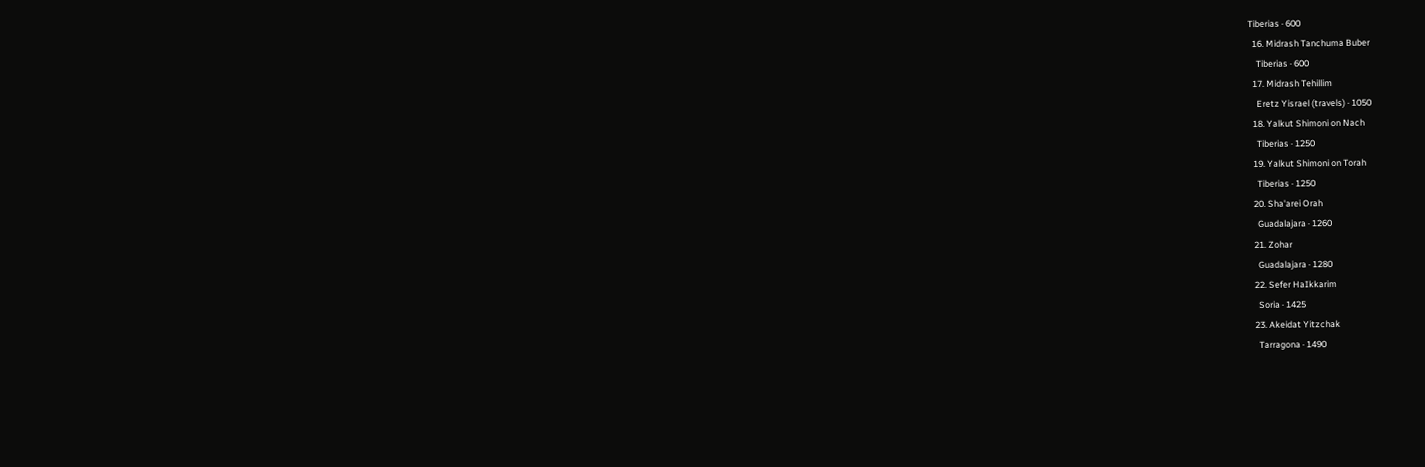Tiberias · 600
  16. Midrash Tanchuma Buber
    Tiberias · 600
  17. Midrash Tehillim
    Eretz Yisrael (travels) · 1050
  18. Yalkut Shimoni on Nach
    Tiberias · 1250
  19. Yalkut Shimoni on Torah
    Tiberias · 1250
  20. Sha'arei Orah
    Guadalajara · 1260
  21. Zohar
    Guadalajara · 1280
  22. Sefer HaIkkarim
    Soria · 1425
  23. Akeidat Yitzchak
    Tarragona · 1490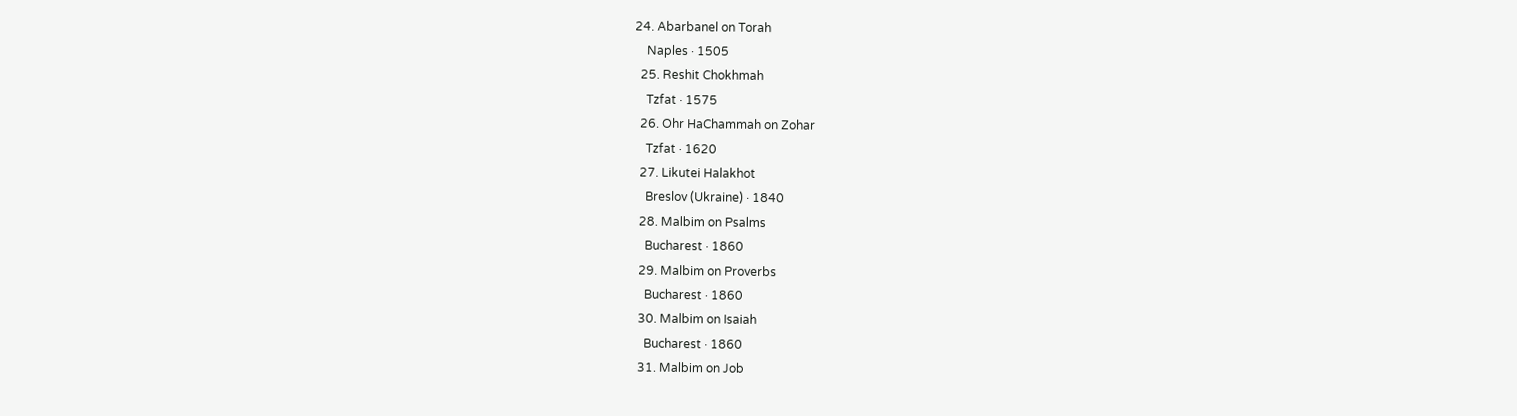24. Abarbanel on Torah
    Naples · 1505
  25. Reshit Chokhmah
    Tzfat · 1575
  26. Ohr HaChammah on Zohar
    Tzfat · 1620
  27. Likutei Halakhot
    Breslov (Ukraine) · 1840
  28. Malbim on Psalms
    Bucharest · 1860
  29. Malbim on Proverbs
    Bucharest · 1860
  30. Malbim on Isaiah
    Bucharest · 1860
  31. Malbim on Job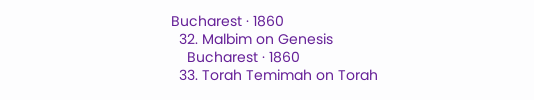Bucharest · 1860
  32. Malbim on Genesis
    Bucharest · 1860
  33. Torah Temimah on Torah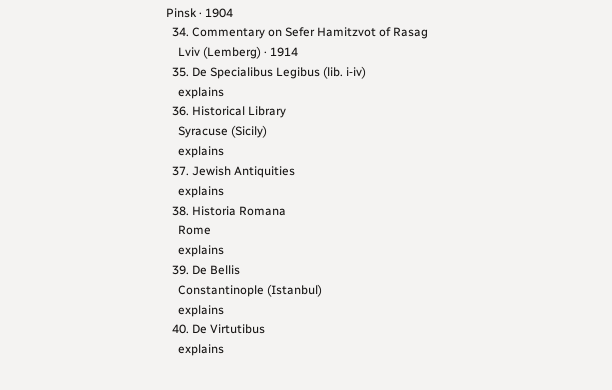Pinsk · 1904
  34. Commentary on Sefer Hamitzvot of Rasag
    Lviv (Lemberg) · 1914
  35. De Specialibus Legibus (lib. i‑iv)
    explains
  36. Historical Library
    Syracuse (Sicily)
    explains
  37. Jewish Antiquities
    explains
  38. Historia Romana
    Rome
    explains
  39. De Bellis
    Constantinople (Istanbul)
    explains
  40. De Virtutibus
    explains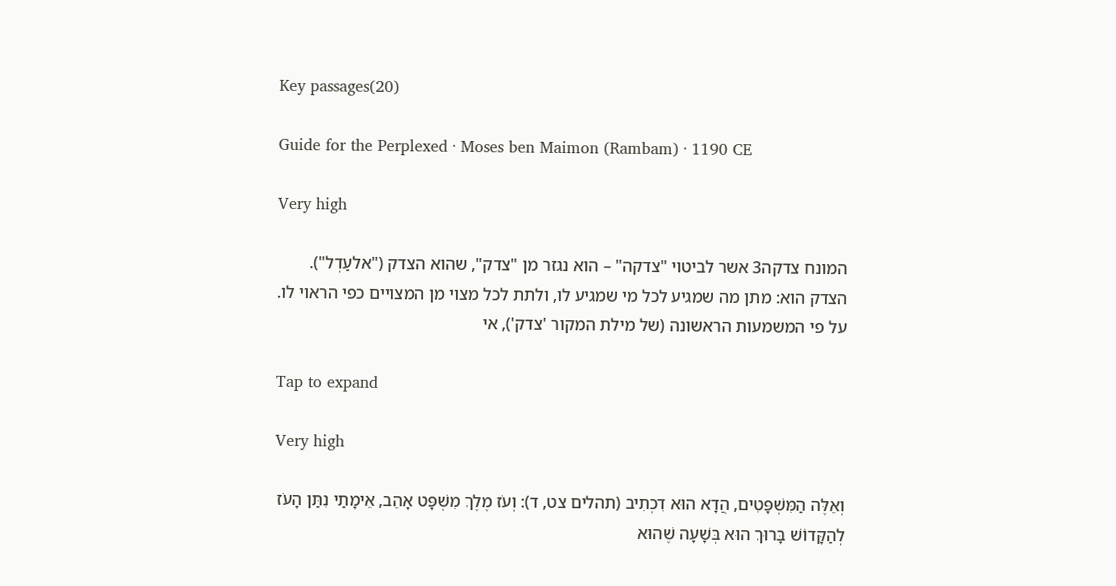Key passages(20)

Guide for the Perplexed · Moses ben Maimon (Rambam) · 1190 CE

Very high

המונח צדקה3 אשר לביטוי "צדקה" – הוא נגזר מן "צדק", שהוא הצדק ("אלעַדְל"). הצדק הוא: מתן מה שמגיע לכל מי שמגיע לו, ולתת לכל מצוי מן המצויים כפי הראוי לו. על פי המשמעות הראשונה (של מילת המקור 'צדק'), אי

Tap to expand

Very high

וְאֵלֶּה הַמִּשְׁפָּטִים, הֲדָא הוּא דִכְתִיב (תהלים צט, ד): וְעֹז מֶלֶךְ מִשְׁפָּט אָהֵב, אֵימָתַי נִתַּן הָעֹז לְהַקָּדוֹשׁ בָּרוּךְ הוּא בְּשָׁעָה שֶׁהוּא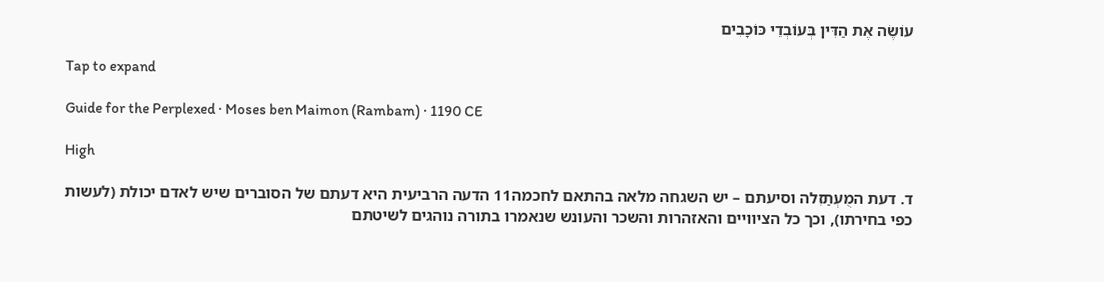עוֹשֶׂה אֶת הַדִּין בְּעוֹבְדֵי כּוֹכָבִים

Tap to expand

Guide for the Perplexed · Moses ben Maimon (Rambam) · 1190 CE

High

ד. דעת המֻעְתַזִלה וסיעתם – יש השגחה מלאה בהתאם לחכמה11 הדעה הרביעית היא דעתם של הסוברים שיש לאדם יכולת (לעשות כפי בחירתו), וכך כל הציוויים והאזהרות והשכר והעונש שנאמרו בתורה נוהגים לשיטתם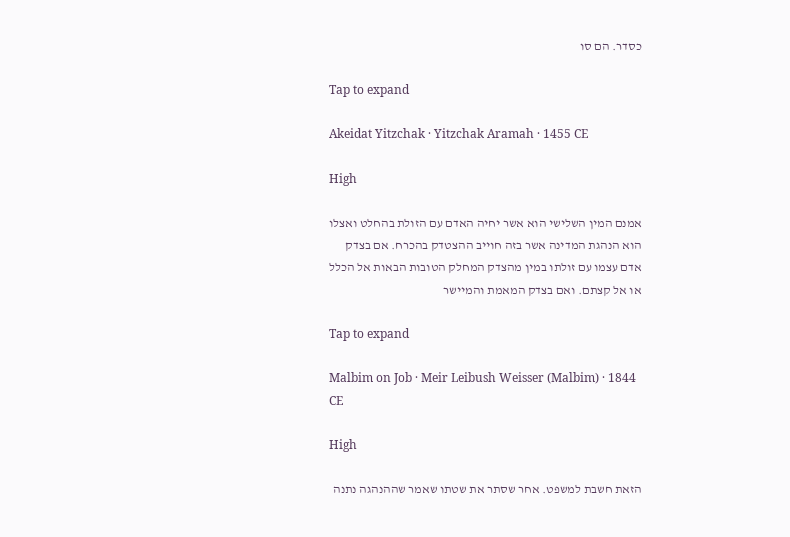כסדר. הם סו

Tap to expand

Akeidat Yitzchak · Yitzchak Aramah · 1455 CE

High

אמנם המין השלישי הוא אשר יחיה האדם עם הזולת בהחלט ואצלו הוא הנהגת המדינה אשר בזה חוייב ההצטדק בהכרח. אם בצדק אדם עצמו עם זולתו במין מהצדק המחלק הטובות הבאות אל הכלל או אל קצתם. ואם בצדק המאמת והמיישר

Tap to expand

Malbim on Job · Meir Leibush Weisser (Malbim) · 1844 CE

High

הזאת חשבת למשפט. אחר שסתר את שטתו שאמר שההנהגה נתנה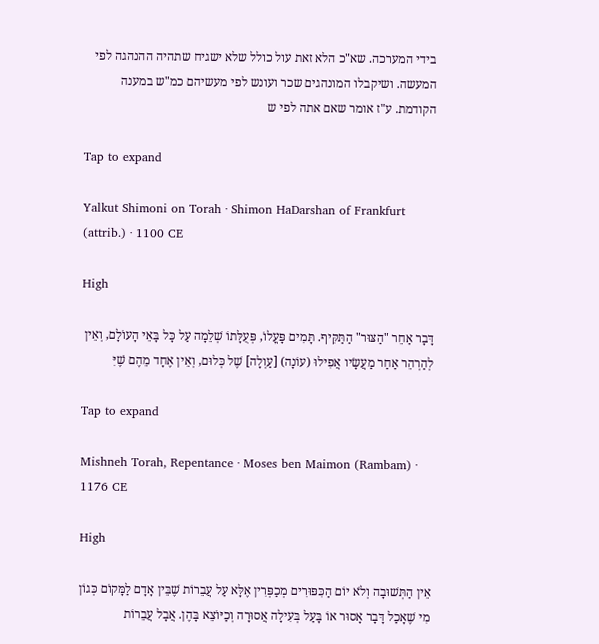בידי המערכה. שא"כ הלא זאת עול כולל שלא ישגיח שתהיה ההנהגה לפי המעשה. ושיקבלו המונהגים שכר ועונש לפי מעשיהם כמ"ש במענה הקודמת. ע"ז אומר שאם אתה לפי ש

Tap to expand

Yalkut Shimoni on Torah · Shimon HaDarshan of Frankfurt (attrib.) · 1100 CE

High

דָּבָר אַחֵר "הַצּוּר" הַתַּקִּיף. תָּמִים פָּעֳלוֹ, פְּעֻלָּתוֹ שְׁלֵמָה עַל כָּל בָּאֵי הָעוֹלָם, וְאֵין לְהַרְהֵר אַחַר מַעֲשָׂיו אֲפִילוּ (עוֹנָה) [עַוְלָה] שֶׁל כְּלוּם, וְאֵין אֶחָד מֵהֶם שֶׁיִּ

Tap to expand

Mishneh Torah, Repentance · Moses ben Maimon (Rambam) · 1176 CE

High

אֵין הַתְּשׁוּבָה וְלֹא יוֹם הַכִּפּוּרִים מְכַפְּרִין אֶלָּא עַל עֲבֵרוֹת שֶׁבֵּין אָדָם לַמָּקוֹם כְּגוֹן מִי שֶׁאָכַל דָּבָר אָסוּר אוֹ בָּעַל בְּעִילָה אֲסוּרָה וְכַיּוֹצֵא בָּהֶן. אֲבָל עֲבֵרוֹת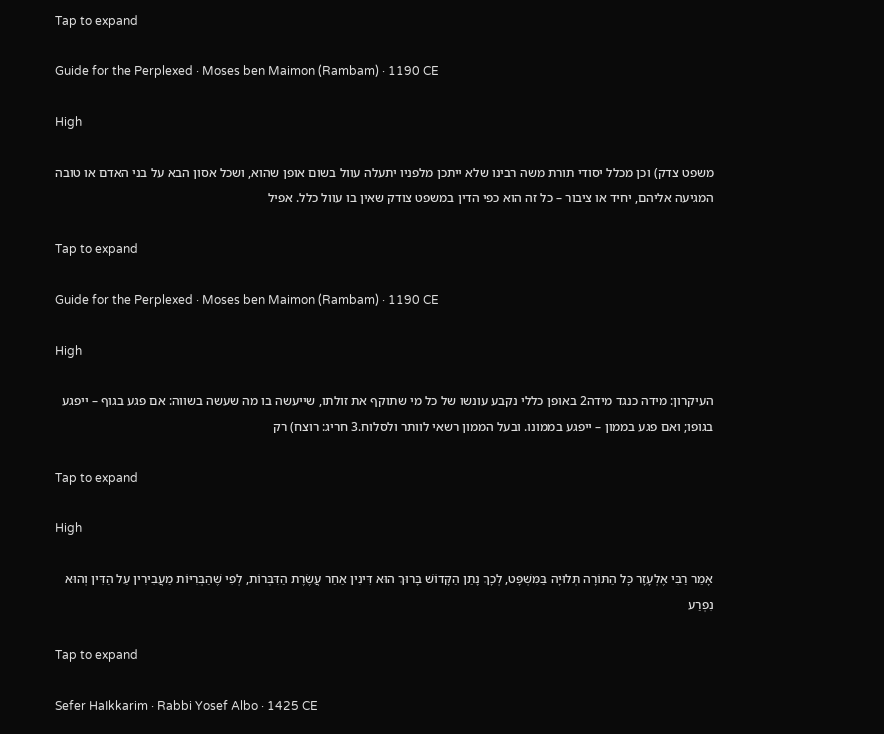Tap to expand

Guide for the Perplexed · Moses ben Maimon (Rambam) · 1190 CE

High

משפט צדק) וכן מכלל יסודי תורת משה רבינו שלא ייתכן מלפניו יתעלה עוול בשום אופן שהוא, ושכל אסון הבא על בני האדם או טובה המגיעה אליהם, יחיד או ציבור – כל זה הוא כפי הדין במשפט צודק שאין בו עוול כלל. אפיל

Tap to expand

Guide for the Perplexed · Moses ben Maimon (Rambam) · 1190 CE

High

העיקרון: מידה כנגד מידה2 באופן כללי נקבע עונשו של כל מי שתוקף את זולתו, שייעשה בו מה שעשה בשווה: אם פגע בגוף – ייפגע בגופו; ואם פגע בממון – ייפגע בממונו. ובעל הממון רשאי לוותר ולסלוח.3 חריג: רוצח) רק

Tap to expand

High

אָמַר רַבִּי אֶלְעָזָר כָּל הַתּוֹרָה תְּלוּיָה בַּמִּשְׁפָּט, לְכָךְ נָתַן הַקָּדוֹשׁ בָּרוּךְ הוּא דִּינִין אַחַר עֲשֶׂרֶת הַדִּבְּרוֹת, לְפִי שֶׁהַבְּרִיּוֹת מַעֲבִירִין עַל הַדִּין וְהוּא נִפְרַע

Tap to expand

Sefer HaIkkarim · Rabbi Yosef Albo · 1425 CE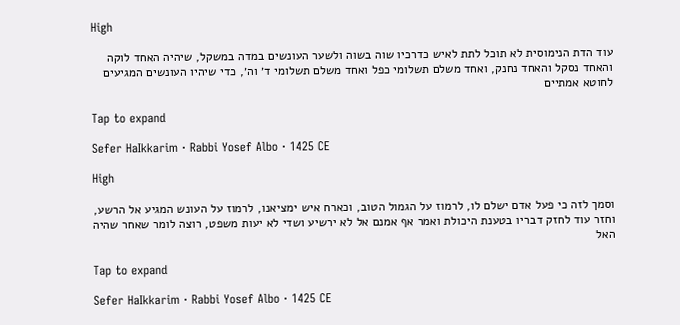High

עוד הדת הנימוסית לא תוכל לתת לאיש כדרכיו שוה בשוה ולשער העונשים במדה במשקל, שיהיה האחד לוקה והאחד נסקל והאחד נחנק, ואחד משלם תשלומי כפל ואחד משלם תשלומי ד׳ וה׳, כדי שיהיו העונשים המגיעים לחוטא אמתיים

Tap to expand

Sefer HaIkkarim · Rabbi Yosef Albo · 1425 CE

High

וסמך לזה כי פעל אדם ישלם לו, לרמוז על הגמול הטוב, וכארח איש ימציאנו, לרמוז על העונש המגיע אל הרשע, וחזר עוד לחזק דבריו בטענת היכולת ואמר אף אמנם אל לא ירשיע ושדי לא יעות משפט, רוצה לומר שאחר שהיה האל

Tap to expand

Sefer HaIkkarim · Rabbi Yosef Albo · 1425 CE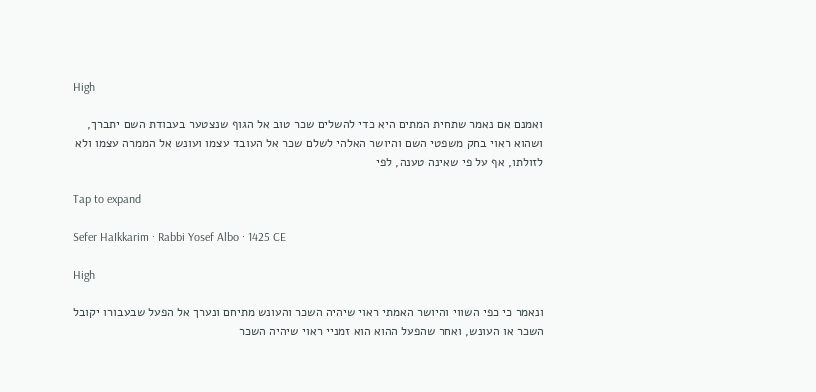High

ואמנם אם נאמר שתחית המתים היא כדי להשלים שכר טוב אל הגוף שנצטער בעבודת השם יתברך, ושהוא ראוי בחק משפטי השם והיושר האלהי לשלם שכר אל העובד עצמו ועונש אל הממרה עצמו ולא לזולתו, אף על פי שאינה טענה, לפי

Tap to expand

Sefer HaIkkarim · Rabbi Yosef Albo · 1425 CE

High

ונאמר כי כפי השווי והיושר האמתי ראוי שיהיה השכר והעונש מתיחם ונערך אל הפעל שבעבורו יקובל השכר או העונש, ואחר שהפעל ההוא הוא זמניי ראוי שיהיה השכר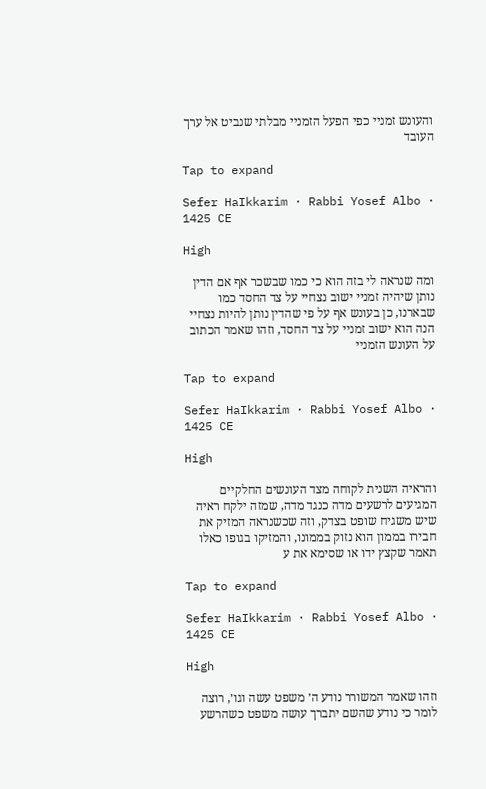והעונש זמניי כפי הפעל הזמניי מבלתי שנביט אל ערך העובד

Tap to expand

Sefer HaIkkarim · Rabbi Yosef Albo · 1425 CE

High

ומה שנראה לי בזה הוא כי כמו שבשכר אף אם הדין נותן שיהיה זמניי ישוב נצחיי על צד החסד כמו שבארנו, כן בעונש אף על פי שהדין נותן להיות נצחיי הנה הוא ישוב זמניי על צד החסד, וזהו שאמר הכתוב על העונש הזמניי

Tap to expand

Sefer HaIkkarim · Rabbi Yosef Albo · 1425 CE

High

והראיה השנית לקוחה מצד העונשים החלקיים המגיעים לרשעים מדה כנגד מדה, שמזה ילקח ראיה שיש משגיח שופט בצדק, וזה שכשנראה המזיק את חבירו בממון הוא נזוק בממונו, והמזיקו בגופו כאלו תאמר שקצץ ידו או שסימא את ע

Tap to expand

Sefer HaIkkarim · Rabbi Yosef Albo · 1425 CE

High

וזהו שאמר המשורר נודע ה׳ משפט עשה וגו׳, רוצה לומר כי נודע שהשם יתברך עושה משפט כשהרשע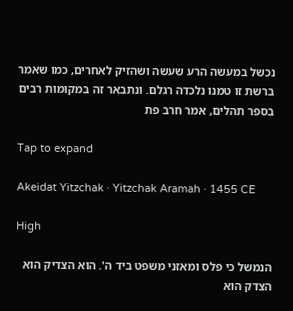נכשל במעשה הרע שעשה ושהזיק לאחרים, כמו שאמר ברשת זו טמנו נלכדה רגלם. ונתבאר זה במקומות רבים בספר תהלים, אמר חרב פת

Tap to expand

Akeidat Yitzchak · Yitzchak Aramah · 1455 CE

High

הנמשל כי פלס ומאזני משפט ביד ה'. הוא הצדיק הוא הצדק הוא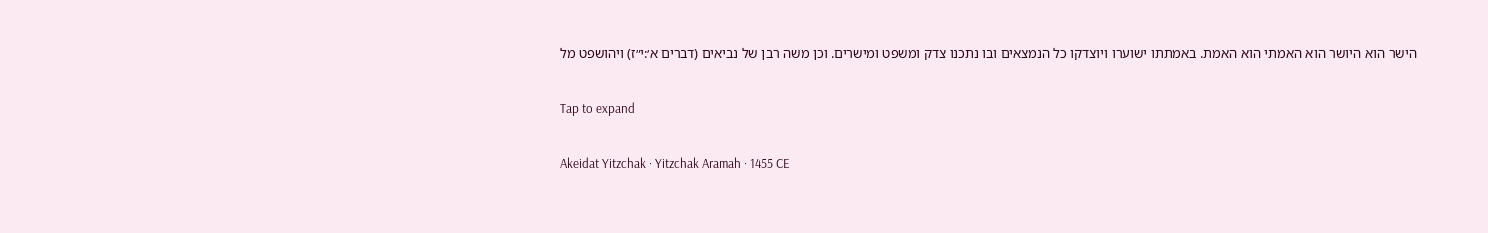הישר הוא היושר הוא האמתי הוא האמת. באמתתו ישוערו ויוצדקו כל הנמצאים ובו נתכנו צדק ומשפט ומישרים. וכן משה רבן של נביאים (דברים א׳:י״ז) ויהושפט מל

Tap to expand

Akeidat Yitzchak · Yitzchak Aramah · 1455 CE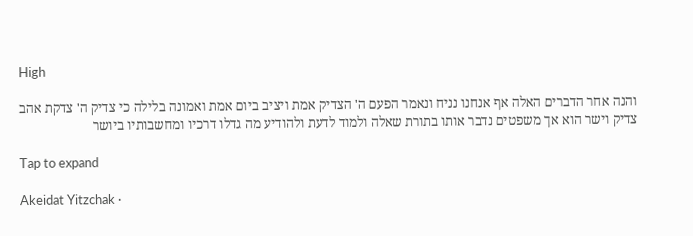High

והנה אחר הדברים האלה אף אנחנו נניח ונאמר הפעם ה' הצדיק אמת ויציב ביום אמת ואמונה בלילה כי צדיק ה' צדקת אהב צדיק וישר הוא אך משפטים נדבר אותו בתורת שאלה ולמוד לדעת ולהודיע מה גדלו דרכיו ומחשבותיו ביושר

Tap to expand

Akeidat Yitzchak ·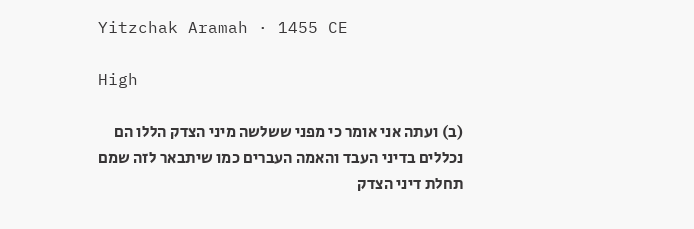Yitzchak Aramah · 1455 CE

High

(ב) ועתה אני אומר כי מפני ששלשה מיני הצדק הללו הם נכללים בדיני העבד והאמה העברים כמו שיתבאר לזה שמם תחלת דיני הצדק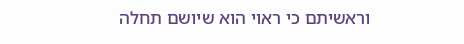וראשיתם כי ראוי הוא שיושם תחלה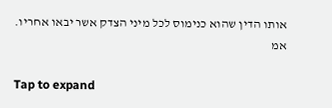אותו הדין שהוא כנימוס לכל מיני הצדק אשר יבאו אחריו. אמ

Tap to expand